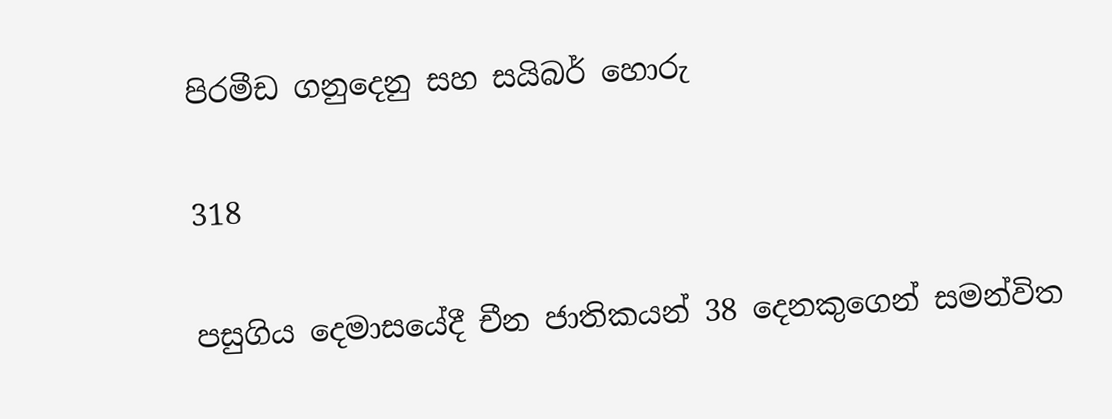පිරමීඩ ගනුදෙනු සහ සයිබර් හොරු

318

පසුගිය දෙමාසයේදී චීන ජාතිකයන් 38 දෙනකුගෙන් සමන්විත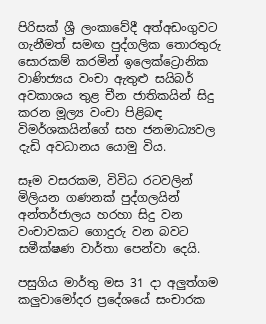පිරිසක් ශ්‍රී ලංකාවේදී අත්අඩංගුවට ගැනීමත් සමඟ පුද්ගලික තොරතුරු සොරකම් කරමින් ඉලෙක්ට්‍රොනික වාණිජ්‍යය වංචා ඇතුළු සයිබර් අවකාශය තුළ චීන ජාතිකයින් සිදු කරන මූල්‍ය වංචා පිළිබඳ විමර්ශකයින්ගේ සහ ජනමාධ්‍යවල දැඩි අවධානය යොමු විය.

සෑම වසරකම, විවිධ රටවලින් මිලියන ගණනක් පුද්ගලයින් අන්තර්ජාලය හරහා සිදු වන වංචාවකට ගොදුරු වන බවට සමීක්ෂණ වාර්තා පෙන්වා දෙයි.

පසුගිය මාර්තු මස 31 දා අලුත්ගම කලුවාමෝදර ප්‍රදේශයේ සංචාරක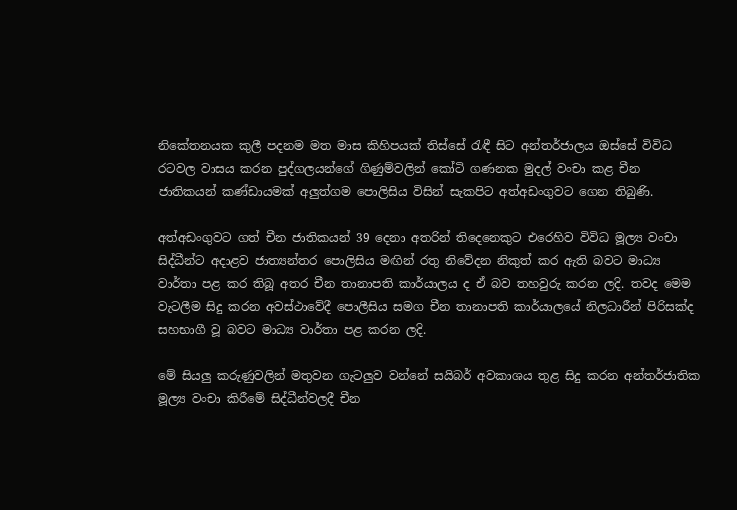නිකේතනයක කුලී පදනම මත මාස කිහිපයක් තිස්සේ රැඳී සිට අන්තර්ජාලය ඔස්සේ විවිධ රටවල වාසය කරන පුද්ගලයන්ගේ ගිණුම්වලින් කෝටි ගණනක මුදල් වංචා කළ චීන ජාතිකයන් කණ්ඩායමක් අලුත්ගම පොලිසිය විසින් සැකපිට අත්අඩංගුවට ගෙන තිබුණි.

අත්අඩංගුවට ගත් චීන ජාතිකයන් 39 දෙනා අතරින් තිදෙනෙකුට එරෙහිව විවිධ මූල්‍ය වංචා සිද්ධීන්ට අදාළව ජාත්‍යන්තර පොලිසිය මඟින් රතු නිවේදන නිකුත් කර ඇති බවට මාධ්‍ය වාර්තා පළ කර තිබූ අතර චීන තානාපති කාර්යාලය ද ඒ බව තහවුරු කරන ලදි. තවද මෙම වැටලීම සිදු කරන අවස්ථාවේදී පොලීසිය සමග චීන තානාපති කාර්යාලයේ නිලධාරීන් පිරිසක්ද සහභාගී වූ බවට මාධ්‍ය වාර්තා පළ කරන ලදි.

මේ සියලු කරුණුවලින් මතුවන ගැටලුව වන්නේ සයිබර් අවකාශය තුළ සිදු කරන අන්තර්ජාතික මූල්‍ය වංචා කිරීමේ සිද්ධීන්වලදී චීන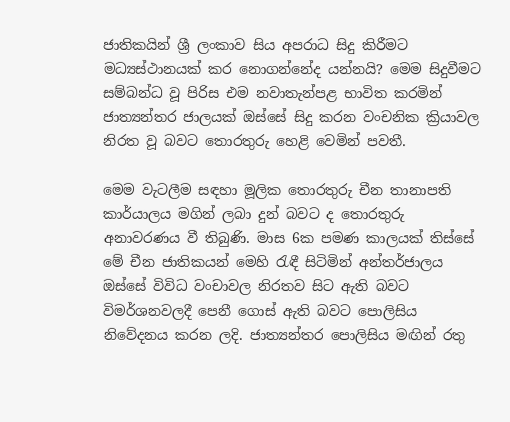ජාතිකයින් ශ්‍රී ලංකාව සිය අපරාධ සිදු කිරීමට මධ්‍යස්ථානයක් කර නොගන්නේද යන්නයි? මෙම සිදුවීමට සම්බන්ධ වූ පිරිස එම නවාතැන්පළ භාවිත කරමින් ජාත්‍යන්තර ජාලයක් ඔස්සේ සිදු කරන වංචනික ක්‍රියාවල නිරත වූ බවට තොරතුරු හෙළි වෙමින් පවතී.

මෙම වැටලීම සඳහා මූලික තොරතුරු චීන තානාපති කාර්යාලය මගින් ලබා දුන් බවට ද තොරතුරු අනාවරණය වී තිබුණි. මාස 6ක පමණ කාලයක් තිස්සේ මේ චීන ජාතිකයන් මෙහි රැඳී සිටිමින් අන්තර්ජාලය ඔස්සේ විවිධ වංචාවල නිරතව සිට ඇති බවට විමර්ශනවලදී පෙනී ගොස් ඇති බවට පොලිසිය නිවේදනය කරන ලදි. ජාත්‍යන්තර පොලිසිය මඟින් රතු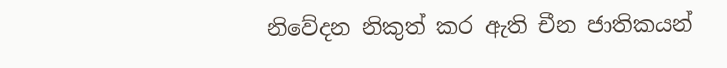නිවේදන නිකුත් කර ඇති චීන ජාතිකයන්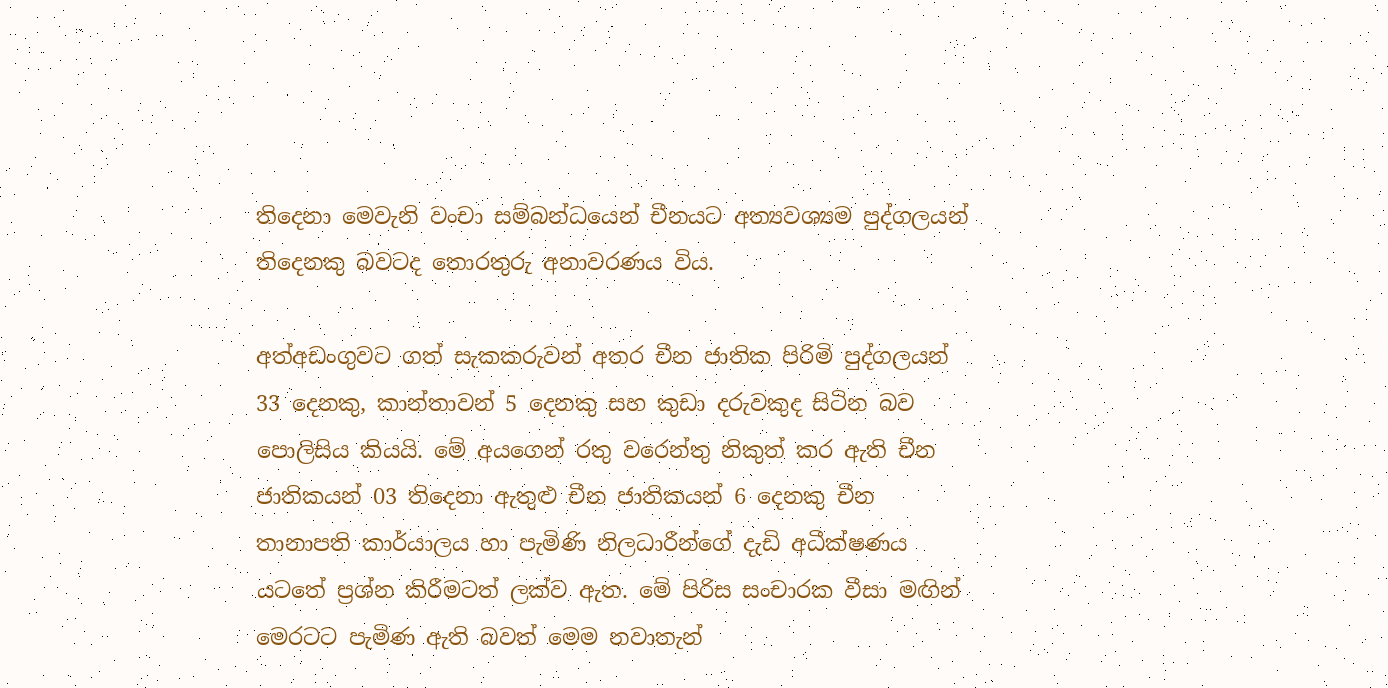තිදෙනා මෙවැනි වංචා සම්බන්ධයෙන් චීනයට අත්‍යවශ්‍යම පුද්ගලයන් තිදෙනකු බවටද තොරතුරු අනාවරණය විය.

අත්අඩංගුවට ගත් සැකකරුවන් අතර චීන ජාතික පිරිමි පුද්ගලයන් 33 දෙනකු, කාන්තාවන් 5 දෙනකු සහ කුඩා දරුවකුද සිටින බව පොලිසිය කියයි. මේ අයගෙන් රතු වරෙන්තු නිකුත් කර ඇති චීන ජාතිකයන් 03 තිදෙනා ඇතුළු චීන ජාතිකයන් 6 දෙනකු චීන තානාපති කාර්යාලය හා පැමිණි නිලධාරීන්ගේ දැඩි අධීක්ෂණය යටතේ ප්‍රශ්න කිරීමටත් ලක්ව ඇත. මේ පිරිස සංචාරක වීසා මඟින් මෙරටට පැමිණ ඇති බවත් මෙම නවාතැන්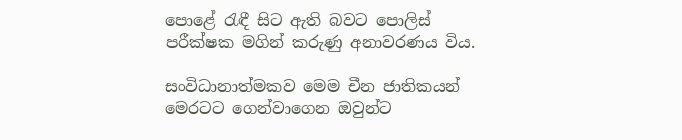පොළේ රැඳී සිට ඇති බවට පොලිස් පරීක්ෂක මගින් කරුණු අනාවරණය විය.

සංවිධානාත්මකව මෙම චීන ජාතිකයන් මෙරටට ගෙන්වාගෙන ඔවුන්ට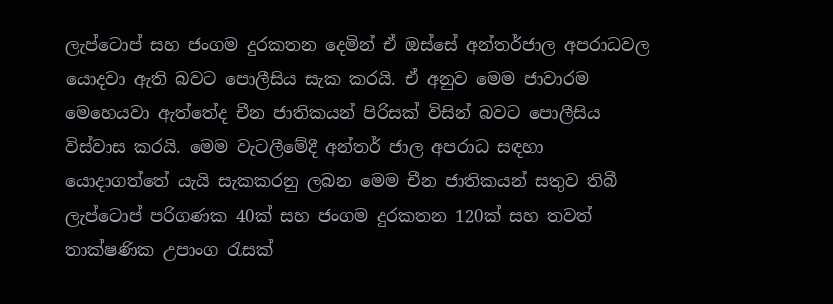ලැප්ටොප් සහ ජංගම දුරකතන දෙමින් ඒ ඔස්සේ අන්තර්ජාල අපරාධවල යොදවා ඇති බවට පොලීසිය සැක කරයි. ඒ අනුව මෙම ජාවාරම මෙහෙයවා ඇත්තේද චීන ජාතිකයන් පිරිසක් විසින් බවට පොලීසිය විස්වාස කරයි. මෙම වැටලීමේදී අන්තර් ජාල අපරාධ සඳහා යොදාගත්තේ යැයි සැකකරනු ලබන මෙම චීන ජාතිකයන් සතුව තිබී ලැප්ටොප් පරිගණක 40ක් සහ ජංගම දුරකතන 120ක් සහ තවත් තාක්ෂණික උපාංග රැසක්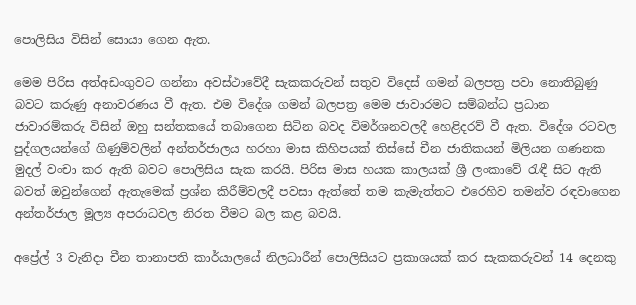පොලිසිය විසින් සොයා ගෙන ඇත.

මෙම පිරිස අත්අඩංගුවට ගන්නා අවස්ථාවේදී සැකකරුවන් සතුව විදෙස් ගමන් බලපත්‍ර පවා නොතිබුණු බවට කරුණු අනාවරණය වී ඇත. එම විදේශ ගමන් බලපත්‍ර මෙම ජාවාරමට සම්බන්ධ ප්‍රධාන ජාවාරම්කරු විසින් ඔහු සන්තකයේ තබාගෙන සිටින බවද විමර්ශනවලදී හෙළිදරව් වී ඇත. විදේශ රටවල පුද්ගලයන්ගේ ගිණුම්වලින් අන්තර්ජාලය හරහා මාස කිහිපයක් තිස්සේ චීන ජාතිකයන් මිලියන ගණනක මුදල් වංචා කර ඇති බවට පොලිසිය සැක කරයි. පිරිස මාස හයක කාලයක් ශ්‍රී ලංකාවේ රැඳී සිට ඇති බවත් ඔවුන්ගෙන් ඇතැමෙක් ප්‍රශ්න කිරීම්වලදී පවසා ඇත්තේ තම කැමැත්තට එරෙහිව තමන්ව රඳවාගෙන අන්තර්ජාල මූල්‍ය අපරාධවල නිරත වීමට බල කළ බවයි.

අප්‍රේල් 3 වැනිදා චීන තානාපති කාර්යාලයේ නිලධාරීන් පොලිසියට ප්‍රකාශයක් කර සැකකරුවන් 14 දෙනකු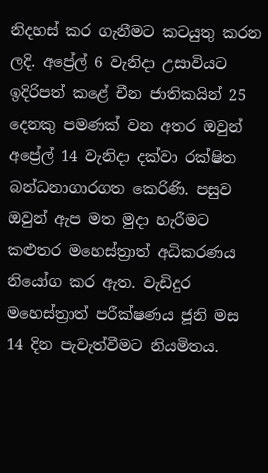නිදහස් කර ගැනීමට කටයුතු කරන ලදි. අප්‍රේල් 6 වැනිදා උසාවියට ඉදිරිපත් කළේ චීන ජාතිකයින් 25 දෙනකු පමණක් වන අතර ඔවුන් අප්‍රේල් 14 වැනිදා දක්වා රක්ෂිත බන්ධනාගාරගත කෙරිණි. පසුව ඔවුන් ඇප මත මුදා හැරීමට කළුතර මහෙස්ත්‍රාත් අධිකරණය නියෝග කර ඇත. වැඩිදුර මහෙස්ත්‍රාත් පරීක්ෂණය ජූනි මස 14 දින පැවැත්වීමට නියමිතය.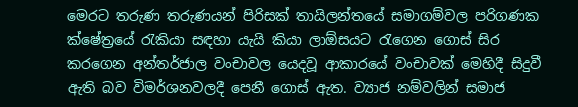මෙරට තරුණ තරුණයන් පිරිසක් තායිලන්තයේ සමාගම්වල පරිගණක ක්ෂේත්‍රයේ රැකියා සඳහා යැයි කියා ලාඕසයට රැගෙන ගොස් සිර කරගෙන අන්තර්ජාල වංචාවල යෙදවූ ආකාරයේ වංචාවක් මෙහිදී සිදුවී ඇති බව විමර්ශනවලදී පෙනී ගොස් ඇත. ව්‍යාජ නම්වලින් සමාජ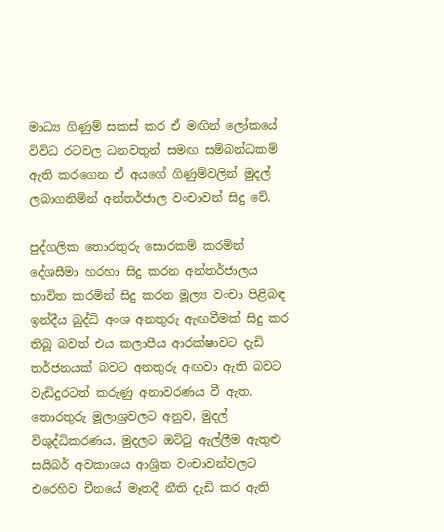මාධ්‍ය ගිණුම් සකස් කර ඒ මඟින් ලෝකයේ විවිධ රටවල ධනවතුන් සමඟ සම්බන්ධකම් ඇති කරගෙන ඒ අයගේ ගිණුම්වලින් මුදල් ලබාගනිමින් අන්තර්ජාල වංචාවන් සිදු වේ.

පුද්ගලික තොරතුරු සොරකම් කරමින් දේශසීමා හරහා සිදු කරන අන්තර්ජාලය භාවිත කරමින් සිදු කරන මූල්‍ය වංචා පිළිබඳ ඉන්දීය බුද්ධි අංශ අනතුරු ඇඟවීමක් සිදු කර තිබූ බවත් එය කලාපීය ආරක්ෂාවට දැඩි තර්ජනයක් බවට අනතුරු අඟවා ඇති බවට වැඩිදුරටත් කරුණු අනාවරණය වී ඇත. තොරතුරු මූලාශ්‍රවලට අනුව, මුදල් විශුද්ධිකරණය, මුදලට ඔට්ටු ඇල්ලීම ඇතුළු සයිබර් අවකාශය ආශ්‍රිත වංචාවන්වලට එරෙහිව චීනයේ මෑතදී නීති දැඩි කර ඇති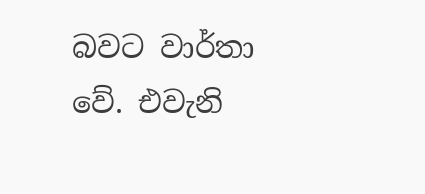බවට වාර්තා වේ. එවැනි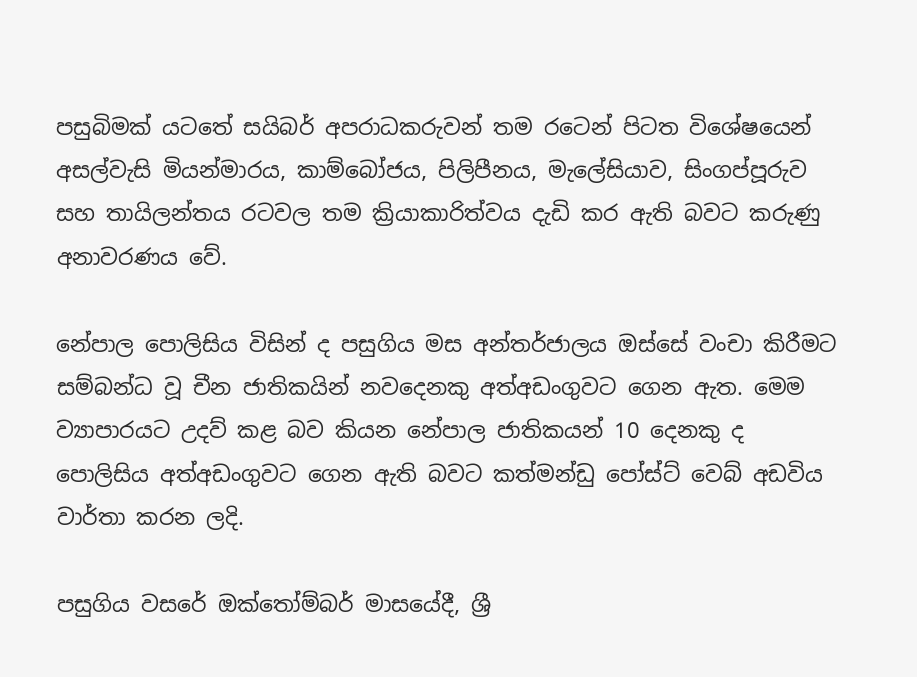පසුබිමක් යටතේ සයිබර් අපරාධකරුවන් තම රටෙන් පිටත විශේෂයෙන් අසල්වැසි මියන්මාරය, කාම්බෝජය, පිලිපීනය, මැලේසියාව, සිංගප්පූරුව සහ තායිලන්තය රටවල තම ක්‍රියාකාරිත්වය දැඩි කර ඇති බවට කරුණු අනාවරණය වේ.

නේපාල පොලිසිය විසින් ද පසුගිය මස අන්තර්ජාලය ඔස්සේ වංචා කිරීමට සම්බන්ධ වූ චීන ජාතිකයින් නවදෙනකු අත්අඩංගුවට ගෙන ඇත. මෙම ව්‍යාපාරයට උදව් කළ බව කියන නේපාල ජාතිකයන් 10 දෙනකු ද පොලිසිය අත්අඩංගුවට ගෙන ඇති බවට කත්මන්ඩු පෝස්ට් වෙබ් අඩවිය වාර්තා කරන ලදි.

පසුගිය වසරේ ඔක්තෝම්බර් මාසයේදී, ශ්‍රී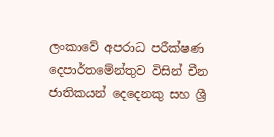ලංකාවේ අපරාධ පරීක්ෂණ දෙපාර්තමේන්තුව විසින් චීන ජාතිකයන් දෙදෙනකු සහ ශ්‍රී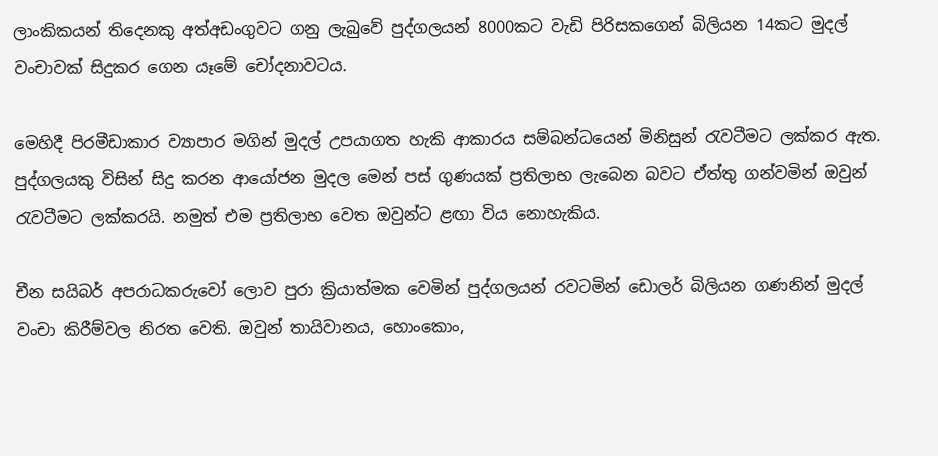ලාංකිකයන් තිදෙනකු අත්අඩංගුවට ගනු ලැබුවේ පුද්ගලයන් 8000කට වැඩි පිරිසකගෙන් බිලියන 14කට මුදල් වංචාවක් සිදුකර ගෙන යෑමේ චෝදනාවටය.

මෙහිදී පිරමීඩාකාර ව්‍යාපාර මගින් මුදල් උපයාගත හැකි ආකාරය සම්බන්ධයෙන් මිනිසුන් රැවටීමට ලක්කර ඇත. පුද්ගලයකු විසින් සිදු කරන ආයෝජන මුදල මෙන් පස් ගුණයක් ප්‍රතිලාභ ලැබෙන බවට ඒත්තු ගන්වමින් ඔවුන් රැවටීමට ලක්කරයි. නමුත් එම ප්‍රතිලාභ වෙත ඔවුන්ට ළඟා විය නොහැකිය.

චීන සයිබර් අපරාධකරුවෝ ලොව පුරා ක්‍රියාත්මක වෙමින් පුද්ගලයන් රවටමින් ඩොලර් බිලියන ගණනින් මුදල් වංචා කිරීම්වල නිරත වෙති. ඔවුන් තායිවානය, හොංකොං,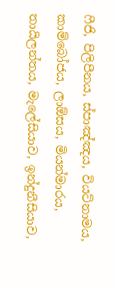ෆීජි, පිලිපීනය, ස්පාඤ්ඤය, වියට්නාමය, කාම්බෝජය, ලාඕසය, මියන්මාරය, තායිලන්තය, මැලේසියාව, ඉන්දුනීසියාව,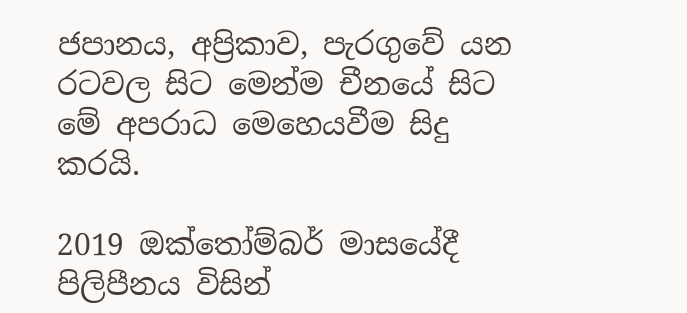ජපානය, අප්‍රිකාව, පැරගුවේ යන රටවල සිට මෙන්ම චීනයේ සිට මේ අපරාධ මෙහෙයවීම සිදු කරයි.

2019 ඔක්තෝම්බර් මාසයේදී පිලිපීනය විසින්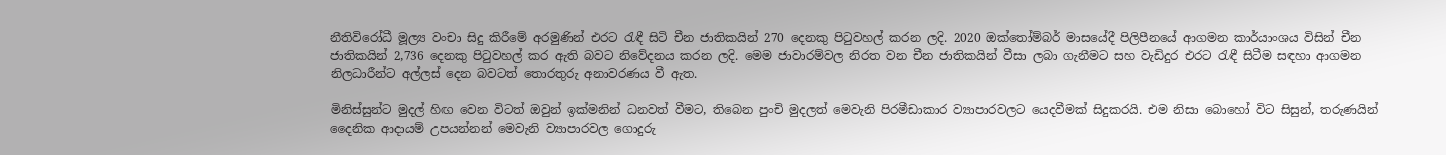නීතිවිරෝධී මූල්‍ය වංචා සිදු කිරීමේ අරමුණින් එරට රැඳී සිටි චීන ජාතිකයින් 270 දෙනකු පිටුවහල් කරන ලදි. 2020 ඔක්තෝම්බර් මාසයේදී පිලිපීනයේ ආගමන කාර්යාංශය විසින් චීන ජාතිකයින් 2,736 දෙනකු පිටුවහල් කර ඇති බවට නිවේදනය කරන ලදි. මෙම ජාවාරම්වල නිරත වන චීන ජාතිකයින් වීසා ලබා ගැනීමට සහ වැඩිදුර එරට රැඳී සිටීම සඳහා ආගමන නිලධාරීන්ට අල්ලස් දෙන බවටත් තොරතුරු අනාවරණය වී ඇත.

මිනිස්සුන්ට මුදල් හිඟ වෙන විටත් ඔවුන් ඉක්මනින් ධනවත් වීමට, තිබෙන පුංචි මුදලත් මෙවැනි පිරමීඩාකාර ව්‍යාපාරවලට යෙදවීමක් සිදුකරයි. එම නිසා බොහෝ විට සිසුන්, තරුණයින් දෛනික ආදායම් උපයන්නන් මෙවැනි ව්‍යාපාරවල ගොදුරු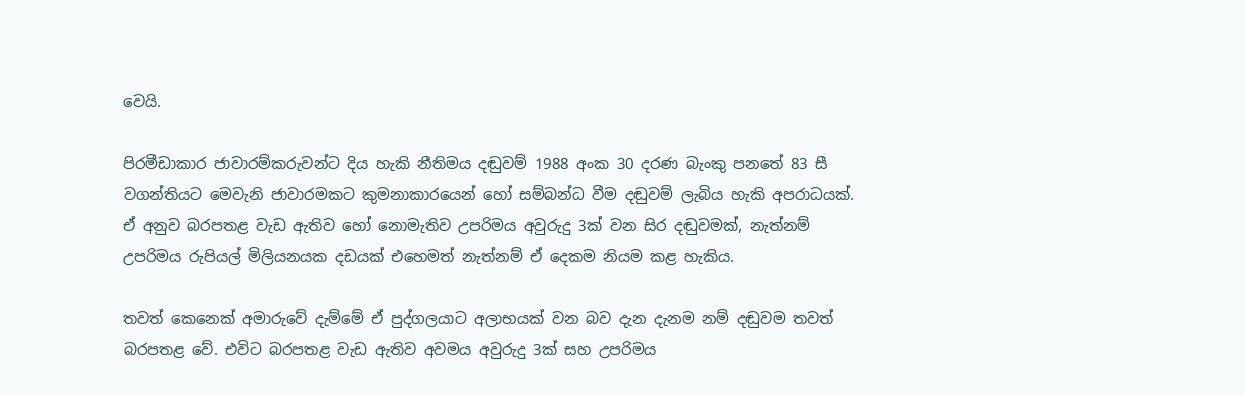වෙයි.

පිරමීඩාකාර ජාවාරම්කරුවන්ට දිය හැකි නීතිමය දඬුවම් 1988 අංක 30 දරණ බැංකු පනතේ 83 සී වගන්තියට මෙවැනි ජාවාරමකට කුමනාකාරයෙන් හෝ සම්බන්ධ වීම දඬුවම් ලැබිය හැකි අපරාධයක්. ඒ අනුව බරපතළ වැඩ ඇතිව හෝ නොමැතිව උපරිමය අවුරුදු 3ක් වන සිර දඬුවමක්, නැත්නම් උපරිමය රුපියල් මිලියනයක දඩයක් එහෙමත් නැත්නම් ඒ දෙකම නියම කළ හැකිය.

තවත් කෙනෙක් අමාරුවේ දැම්මේ ඒ පුද්ගලයාට අලාභයක් වන බව දැන දැනම නම් දඬුවම තවත් බරපතළ වේ. එවිට බරපතළ වැඩ ඇතිව අවමය අවුරුදු 3ක් සහ උපරිමය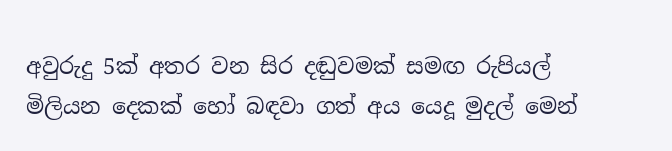අවුරුදු 5ක් අතර වන සිර දඬුවමක් සමඟ රුපියල් මිලියන දෙකක් හෝ බඳවා ගත් අය යෙදූ මුදල් මෙන්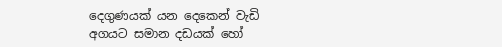දෙගුණයක් යන දෙකෙන් වැඩි අගයට සමාන දඩයක් හෝ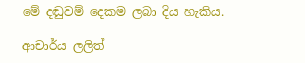මේ දඬුවම් දෙකම ලබා දිය හැකිය.

ආචාර්ය ලලිත්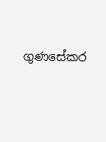ගුණසේකර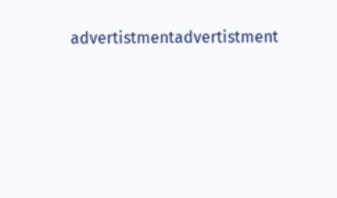advertistmentadvertistment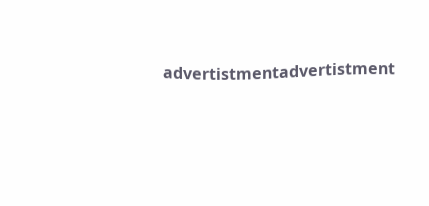advertistmentadvertistment